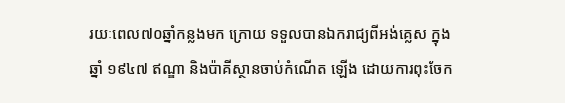រយៈពេល៧០ឆ្នាំកន្លងមក ក្រោយ ទទួលបានឯករាជ្យពីអង់គ្លេស ក្នុងឆ្នាំ ១៩៤៧ ឥណ្ឌា និងប៉ាគីស្ថានចាប់កំណើត ឡើង ដោយការពុះចែក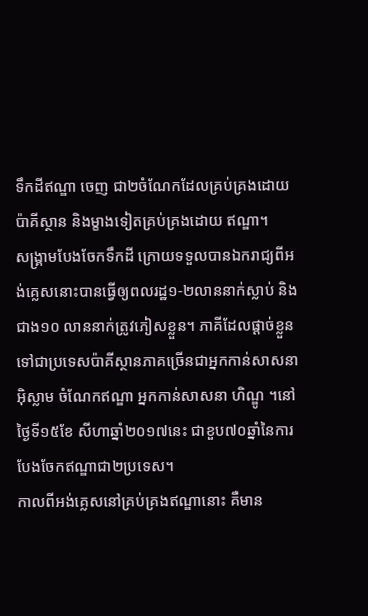ទឹកដីឥណ្ឌា ចេញ ជា២ចំណែកដែលគ្រប់គ្រងដោយ ប៉ាគីស្ថាន និងម្ខាងទៀតគ្រប់គ្រងដោយ ឥណ្ឌា។
សង្គ្រាមបែងចែកទឹកដី ក្រោយទទួលបានឯករាជ្យពីអង់គ្លេសនោះបានធ្វើឲ្យពលរដ្ឋ១-២លាននាក់ស្លាប់ និង ជាង១០ លាននាក់ត្រូវភៀសខ្លួន។ ភាគីដែលផ្តាច់ខ្លួនទៅជាប្រទេសប៉ាគីស្ថានភាគច្រើនជាអ្នកកាន់សាសនាអ៊ិស្លាម ចំណែកឥណ្ឌា អ្នកកាន់សាសនា ហិណ្ឌូ ។នៅថ្ងៃទី១៥ខែ សីហាឆ្នាំ២០១៧នេះ ជាខួប៧០ឆ្នាំនៃការបែងចែកឥណ្ឌាជា២ប្រទេស។
កាលពីអង់គ្លេសនៅគ្រប់គ្រងឥណ្ឌានោះ គឺមាន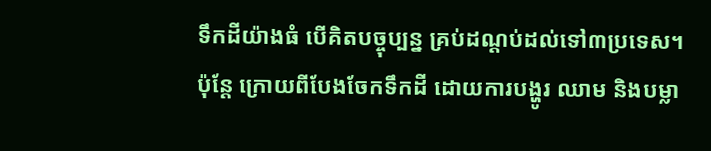ទឹកដីយ៉ាងធំ បើគិតបច្ចុប្បន្ន គ្រប់ដណ្តប់ដល់ទៅ៣ប្រទេស។ ប៉ុន្តែ ក្រោយពីបែងចែកទឹកដី ដោយការបង្ហូរ ឈាម និងបម្លា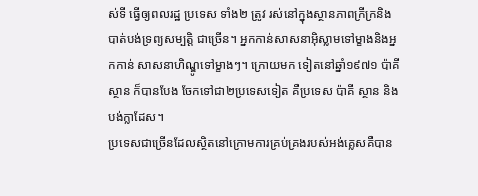ស់ទី ធ្វើឲ្យពលរដ្ឋ ប្រទេស ទាំង២ ត្រូវ រស់នៅក្នុងស្ថានភាពក្រីក្រនិងបាត់បង់ទ្រព្យសម្បត្តិ ជាច្រើន។ អ្នកកាន់សាសនាអ៊ិស្លាមទៅម្ខាងនិងអ្នកកាន់ សាសនាហិណ្ឌូទៅម្ខាងៗ។ ក្រោយមក ទៀតនៅឆ្នាំ១៩៧១ ប៉ាគីស្ថាន ក៏បានបែង ចែកទៅជា២ប្រទេសទៀត គឺប្រទេស ប៉ាគី ស្ថាន និងបង់ក្លាដែស។
ប្រទេសជាច្រើនដែលស្ថិតនៅក្រោមការគ្រប់គ្រងរបស់អង់គ្លេសគឺបាន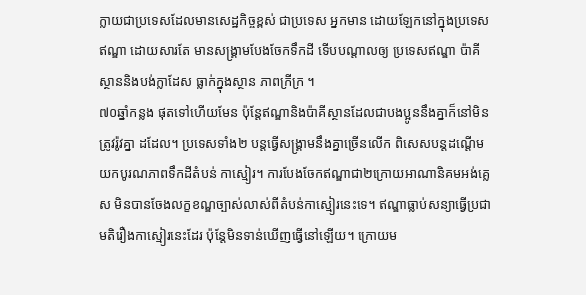ក្លាយជាប្រទេសដែលមានសេដ្ឋកិច្ចខ្ពស់ ជាប្រទេស អ្នកមាន ដោយឡែកនៅក្នុងប្រទេស ឥណ្ឌា ដោយសារតែ មានសង្គ្រាមបែងចែកទឹកដី ទើបបណ្តាលឲ្យ ប្រទេសឥណ្ឌា ប៉ាគីស្ថាននិងបង់ក្លាដែស ធ្លាក់ក្នុងស្ថាន ភាពក្រីក្រ ។
៧០ឆ្នាំកន្លង ផុតទៅហើយមែន ប៉ុន្តែឥណ្ឌានិងប៉ាគីស្ថានដែលជាបងប្អូននឹងគ្នាក៏នៅមិនត្រូវរ៉ូវគ្នា ដដែល។ ប្រទេសទាំង២ បន្តធ្វើសង្គ្រាមនឹងគ្នាច្រើនលើក ពិសេសបន្តដណ្តើមយកបូរណភាពទឹកដីតំបន់ កាស្មៀរ។ ការបែងចែកឥណ្ឌាជា២ក្រោយអាណានិគមអង់គ្លេស មិនបានចែងលក្ខខណ្ឌច្បាស់លាស់ពីតំបន់កាស្មៀរនេះទេ។ ឥណ្ឌាធ្លាប់សន្យាធ្វើប្រជាមតិរឿងកាស្មៀរនេះដែរ ប៉ុន្តែមិនទាន់ឃើញធ្វើនៅឡើយ។ ក្រោយម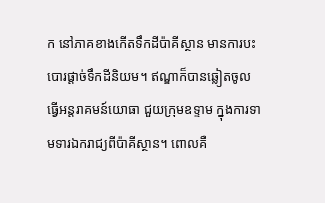ក នៅភាគខាងកើតទឹកដីប៉ាគីស្ថាន មានការបះបោរផ្តាច់ទឹកដីនិយម។ ឥណ្ឌាក៏បានឆ្លៀតចូលធ្វើអន្តរាគមន៍យោធា ជួយក្រុមឧទ្ទាម ក្នុងការទាមទារឯករាជ្យពីប៉ាគីស្ថាន។ ពោលគឺ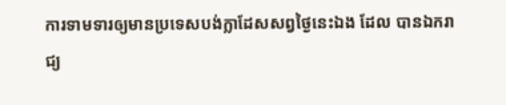ការទាមទារឲ្យមានប្រទេសបង់ក្លាដែសសព្វថ្ងៃនេះឯង ដែល បានឯករាជ្យ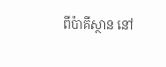ពីប៉ាគីស្ថាន នៅ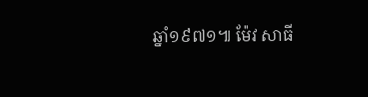ឆ្នាំ១៩៧១៕ ម៉ែវ សាធី